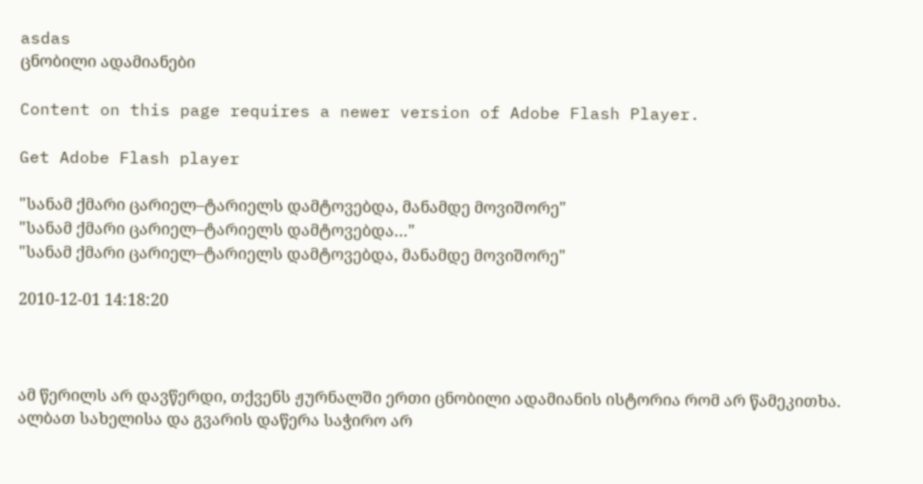asdas
ცნობილი ადამიანები

Content on this page requires a newer version of Adobe Flash Player.

Get Adobe Flash player

"სანამ ქმარი ცარიელ–ტარიელს დამტოვებდა, მანამდე მოვიშორე"
"სანამ ქმარი ცარიელ–ტარიელს დამტოვებდა…"
"სანამ ქმარი ცარიელ–ტარიელს დამტოვებდა, მანამდე მოვიშორე"

2010-12-01 14:18:20



ამ წერილს არ დავწერდი, თქვენს ჟურნალში ერთი ცნობილი ადამიანის ისტორია რომ არ წამეკითხა. ალბათ სახელისა და გვარის დაწერა საჭირო არ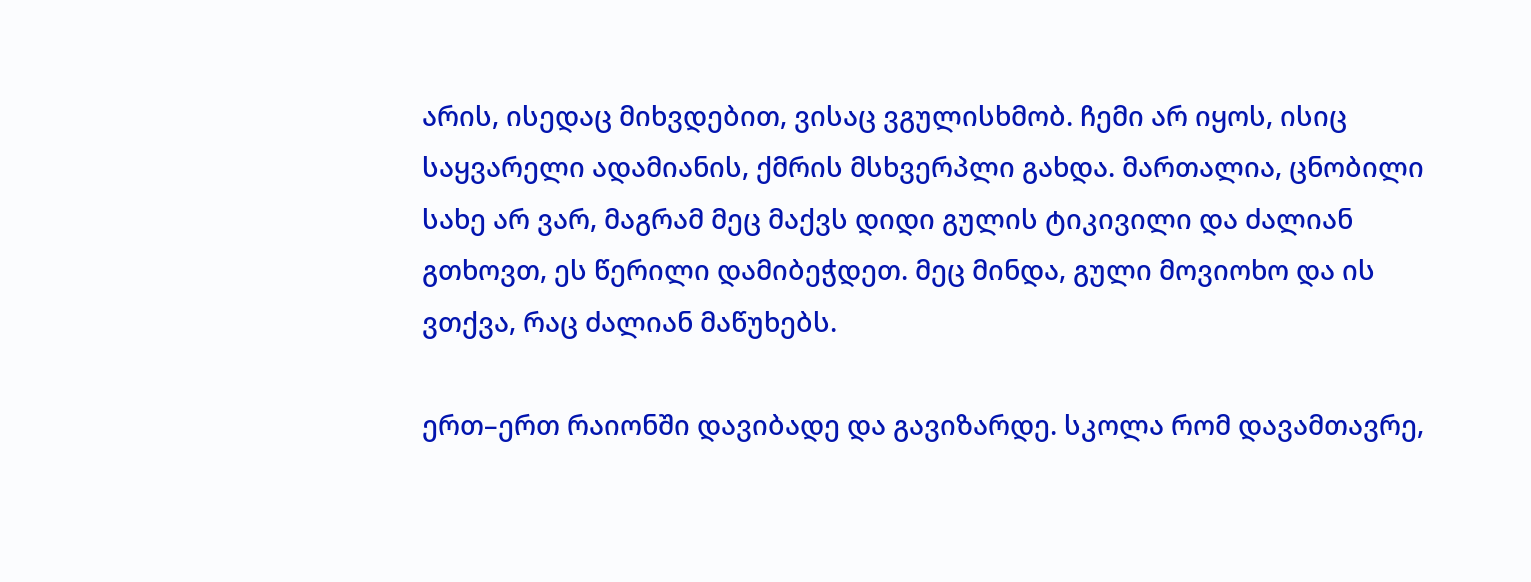არის, ისედაც მიხვდებით, ვისაც ვგულისხმობ. ჩემი არ იყოს, ისიც საყვარელი ადამიანის, ქმრის მსხვერპლი გახდა. მართალია, ცნობილი სახე არ ვარ, მაგრამ მეც მაქვს დიდი გულის ტიკივილი და ძალიან გთხოვთ, ეს წერილი დამიბეჭდეთ. მეც მინდა, გული მოვიოხო და ის ვთქვა, რაც ძალიან მაწუხებს.

ერთ–ერთ რაიონში დავიბადე და გავიზარდე. სკოლა რომ დავამთავრე,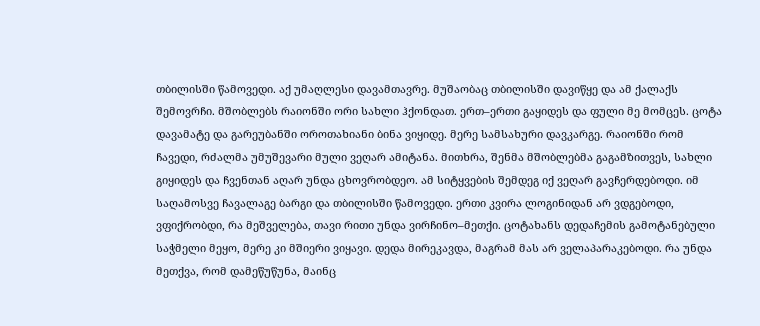თბილისში წამოვედი. აქ უმაღლესი დავამთავრე. მუშაობაც თბილისში დავიწყე და ამ ქალაქს შემოვრჩი. მშობლებს რაიონში ორი სახლი ჰქონდათ. ერთ–ერთი გაყიდეს და ფული მე მომცეს. ცოტა დავამატე და გარეუბანში ოროთახიანი ბინა ვიყიდე. მერე სამსახური დავკარგე. რაიონში რომ ჩავედი, რძალმა უმუშევარი მული ვეღარ ამიტანა. მითხრა, შენმა მშობლებმა გაგამზითვეს, სახლი გიყიდეს და ჩვენთან აღარ უნდა ცხოვრობდეო. ამ სიტყვების შემდეგ იქ ვეღარ გავჩერდებოდი. იმ საღამოსვე ჩავალაგე ბარგი და თბილისში წამოვედი. ერთი კვირა ლოგინიდან არ ვდგებოდი, ვფიქრობდი, რა მეშველება, თავი რითი უნდა ვირჩინო–მეთქი. ცოტახანს დედაჩემის გამოტანებული საჭმელი მეყო, მერე კი მშიერი ვიყავი. დედა მირეკავდა, მაგრამ მას არ ველაპარაკებოდი. რა უნდა მეთქვა, რომ დამეწუწუნა, მაინც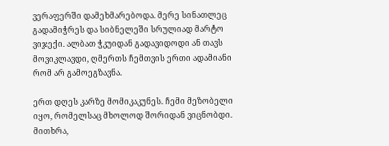ვერაფერში დამეხმარებოდა. მერე სინათლეც გადამიჭრეს და სიბნელეში სრულიად მარტო ვიჯექი. ალბათ ჭკუიდან გადავიდოდი ან თავს მოვიკლავდი, ღმერთს ჩემთვის ერთი ადამიანი რომ არ გამოეგზავნა.

ერთ დღეს კარზე მომიკაკუნეს. ჩემი მეზობელი იყო, რომელსაც მხოლოდ შორიდან ვიცნობდი. მითხრა,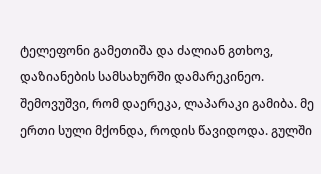ტელეფონი გამეთიშა და ძალიან გთხოვ, დაზიანების სამსახურში დამარეკინეო. შემოვუშვი, რომ დაერეკა, ლაპარაკი გამიბა. მე ერთი სული მქონდა, როდის წავიდოდა. გულში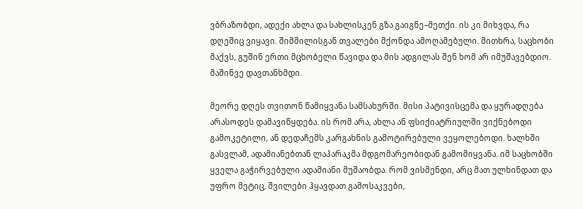ვბრაზობდი, ადექი ახლა და სახლისკენ გზა გაიგნე–მეთქი. ის კი მიხვდა, რა დღეშიც ვიყავი. შიმშილისგან თვალები მქონდა ამოღამებული. მითხრა, საცხობი მაქვს, გუშინ ერთი მცხობელი წავიდა და მის ადგილას შენ ხომ არ იმუშავებდიო. მაშინვე დავთანხმდი.

მეორე დღეს თვითონ წამიყვანა სამსახურში. მისი პატივისცემა და ყურადღება არასოდეს დამავიწყდება. ის რომ არა, ახლა ან ფსიქიატრიულში ვიქნებოდი გამოკეტილი, ან დედაჩემს კარგახნის გამოტირებული ვეყოლებოდი. ხალხში გასვლამ, ადამიანებთან ლაპარაკმა მდგომარეობიდან გამომიყვანა. იმ საცხობში ყველა გაჭირვებული ადამიანი მუშაობდა. რომ ვისმენდი, არც მათ ულხინდათ და უფრო მეტიც, შვილები ჰყავდათ გამოსაკვები,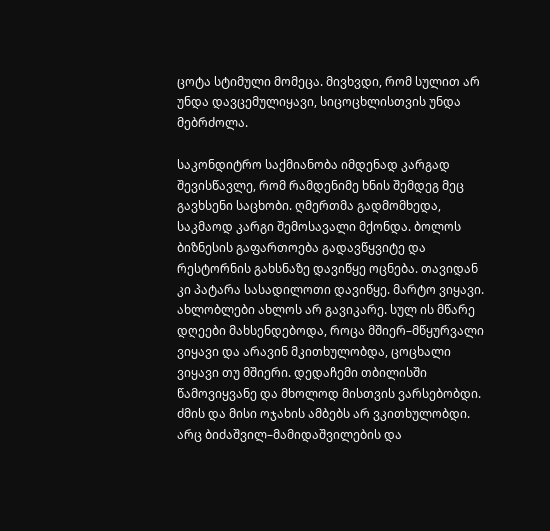ცოტა სტიმული მომეცა. მივხვდი, რომ სულით არ უნდა დავცემულიყავი, სიცოცხლისთვის უნდა მებრძოლა.

საკონდიტრო საქმიანობა იმდენად კარგად შევისწავლე, რომ რამდენიმე ხნის შემდეგ მეც გავხსენი საცხობი. ღმერთმა გადმომხედა, საკმაოდ კარგი შემოსავალი მქონდა. ბოლოს ბიზნესის გაფართოება გადავწყვიტე და რესტორნის გახსნაზე დავიწყე ოცნება. თავიდან კი პატარა სასადილოთი დავიწყე. მარტო ვიყავი. ახლობლები ახლოს არ გავიკარე. სულ ის მწარე დღეები მახსენდებოდა, როცა მშიერ–მწყურვალი ვიყავი და არავინ მკითხულობდა, ცოცხალი ვიყავი თუ მშიერი. დედაჩემი თბილისში წამოვიყვანე და მხოლოდ მისთვის ვარსებობდი. ძმის და მისი ოჯახის ამბებს არ ვკითხულობდი. არც ბიძაშვილ–მამიდაშვილების და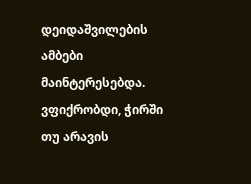დეიდაშვილების ამბები მაინტერესებდა. ვფიქრობდი, ჭირში თუ არავის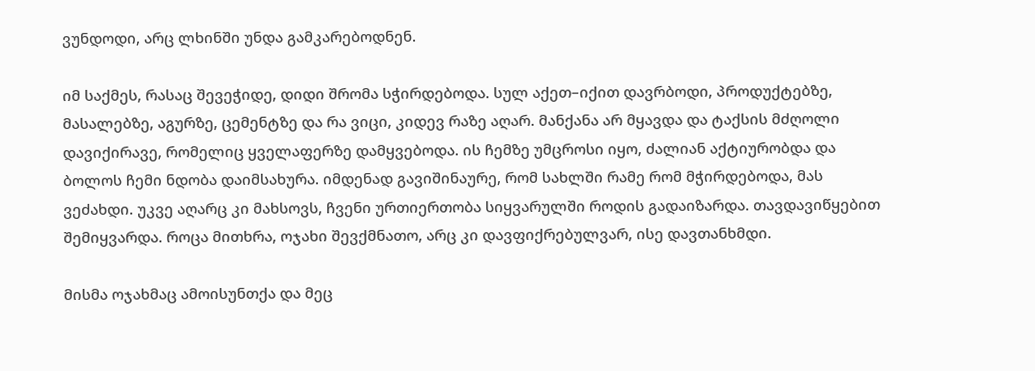ვუნდოდი, არც ლხინში უნდა გამკარებოდნენ.

იმ საქმეს, რასაც შევეჭიდე, დიდი შრომა სჭირდებოდა. სულ აქეთ–იქით დავრბოდი, პროდუქტებზე, მასალებზე, აგურზე, ცემენტზე და რა ვიცი, კიდევ რაზე აღარ. მანქანა არ მყავდა და ტაქსის მძღოლი დავიქირავე, რომელიც ყველაფერზე დამყვებოდა. ის ჩემზე უმცროსი იყო, ძალიან აქტიურობდა და ბოლოს ჩემი ნდობა დაიმსახურა. იმდენად გავიშინაურე, რომ სახლში რამე რომ მჭირდებოდა, მას ვეძახდი. უკვე აღარც კი მახსოვს, ჩვენი ურთიერთობა სიყვარულში როდის გადაიზარდა. თავდავიწყებით შემიყვარდა. როცა მითხრა, ოჯახი შევქმნათო, არც კი დავფიქრებულვარ, ისე დავთანხმდი.

მისმა ოჯახმაც ამოისუნთქა და მეც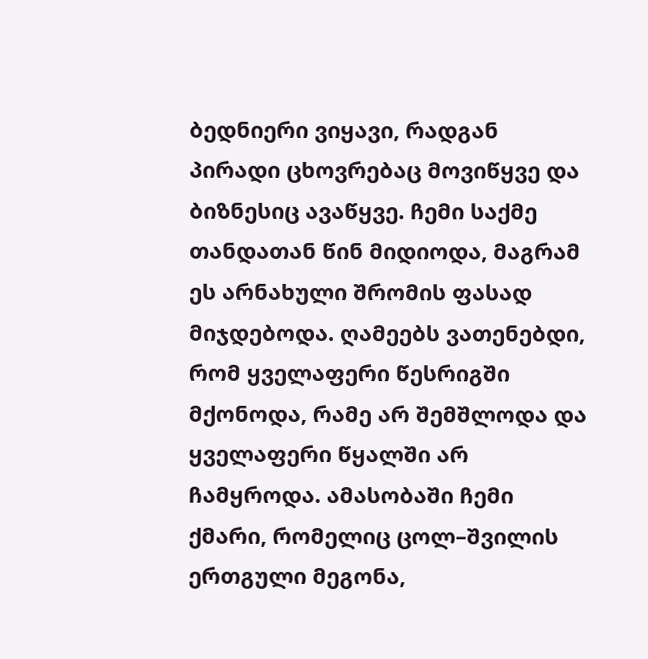ბედნიერი ვიყავი, რადგან პირადი ცხოვრებაც მოვიწყვე და ბიზნესიც ავაწყვე. ჩემი საქმე თანდათან წინ მიდიოდა, მაგრამ ეს არნახული შრომის ფასად მიჯდებოდა. ღამეებს ვათენებდი, რომ ყველაფერი წესრიგში მქონოდა, რამე არ შემშლოდა და ყველაფერი წყალში არ ჩამყროდა. ამასობაში ჩემი ქმარი, რომელიც ცოლ–შვილის ერთგული მეგონა,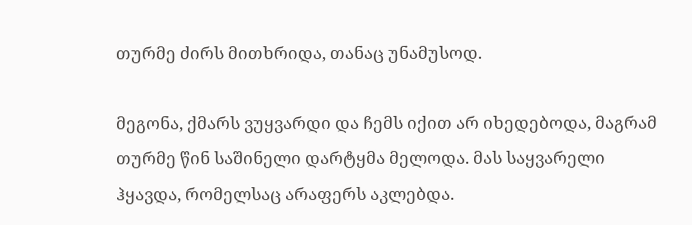თურმე ძირს მითხრიდა, თანაც უნამუსოდ.

მეგონა, ქმარს ვუყვარდი და ჩემს იქით არ იხედებოდა, მაგრამ თურმე წინ საშინელი დარტყმა მელოდა. მას საყვარელი ჰყავდა, რომელსაც არაფერს აკლებდა.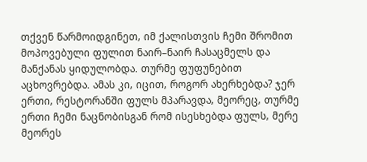თქვენ წარმოიდგინეთ, იმ ქალისთვის ჩემი შრომით მოპოვებული ფულით ნაირ–ნაირ ჩასაცმელს და მანქანას ყიდულობდა. თურმე ფუფუნებით აცხოვრებდა. ამას კი, იცით, როგორ ახერხებდა? ჯერ ერთი, რესტორანში ფულს მპარავდა, მეორეც, თურმე ერთი ჩემი ნაცნობისგან რომ ისესხებდა ფულს, მერე მეორეს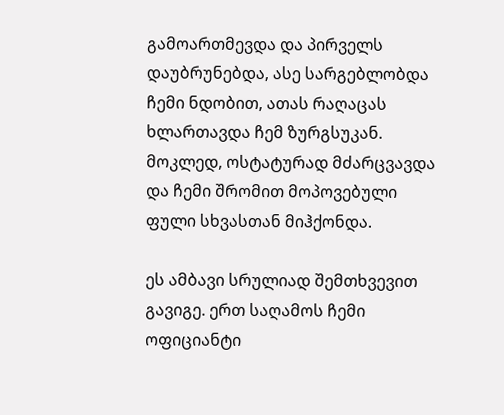გამოართმევდა და პირველს დაუბრუნებდა, ასე სარგებლობდა ჩემი ნდობით, ათას რაღაცას ხლართავდა ჩემ ზურგსუკან. მოკლედ, ოსტატურად მძარცვავდა და ჩემი შრომით მოპოვებული ფული სხვასთან მიჰქონდა.

ეს ამბავი სრულიად შემთხვევით გავიგე. ერთ საღამოს ჩემი ოფიციანტი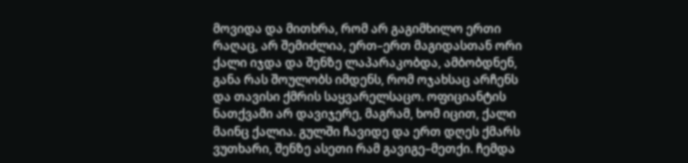მოვიდა და მითხრა, რომ არ გაგიმხილო ერთი რაღაც, არ შემიძლია, ერთ–ერთ მაგიდასთან ორი ქალი იჯდა და შენზე ლაპარაკობდა, ამბობდნენ, განა რას შოულობს იმდენს, რომ ოჯახსაც არჩენს და თავისი ქმრის საყვარელსაცო. ოფიციანტის ნათქვამი არ დავიჯერე, მაგრამ, ხომ იცით, ქალი მაინც ქალია. გულში ჩავიდე და ერთ დღეს ქმარს ვუთხარი, შენზე ასეთი რამ გავიგე–მეთქი. ჩემდა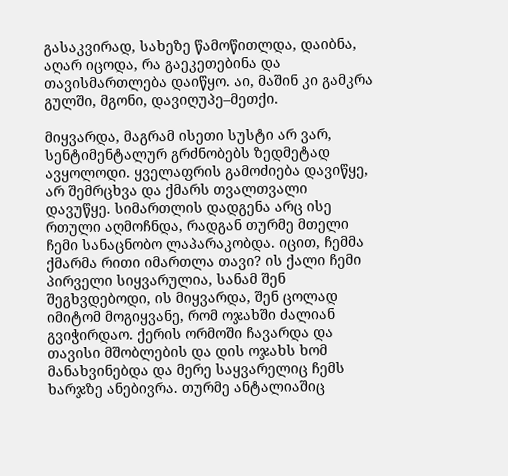გასაკვირად, სახეზე წამოწითლდა, დაიბნა, აღარ იცოდა, რა გაეკეთებინა და თავისმართლება დაიწყო. აი, მაშინ კი გამკრა გულში, მგონი, დავიღუპე–მეთქი.

მიყვარდა, მაგრამ ისეთი სუსტი არ ვარ, სენტიმენტალურ გრძნობებს ზედმეტად ავყოლოდი. ყველაფრის გამოძიება დავიწყე, არ შემრცხვა და ქმარს თვალთვალი დავუწყე. სიმართლის დადგენა არც ისე რთული აღმოჩნდა, რადგან თურმე მთელი ჩემი სანაცნობო ლაპარაკობდა. იცით, ჩემმა ქმარმა რითი იმართლა თავი? ის ქალი ჩემი პირველი სიყვარულია, სანამ შენ შეგხვდებოდი, ის მიყვარდა, შენ ცოლად იმიტომ მოგიყვანე, რომ ოჯახში ძალიან გვიჭირდაო. ქერის ორმოში ჩავარდა და თავისი მშობლების და დის ოჯახს ხომ მანახვინებდა და მერე საყვარელიც ჩემს ხარჯზე ანებივრა. თურმე ანტალიაშიც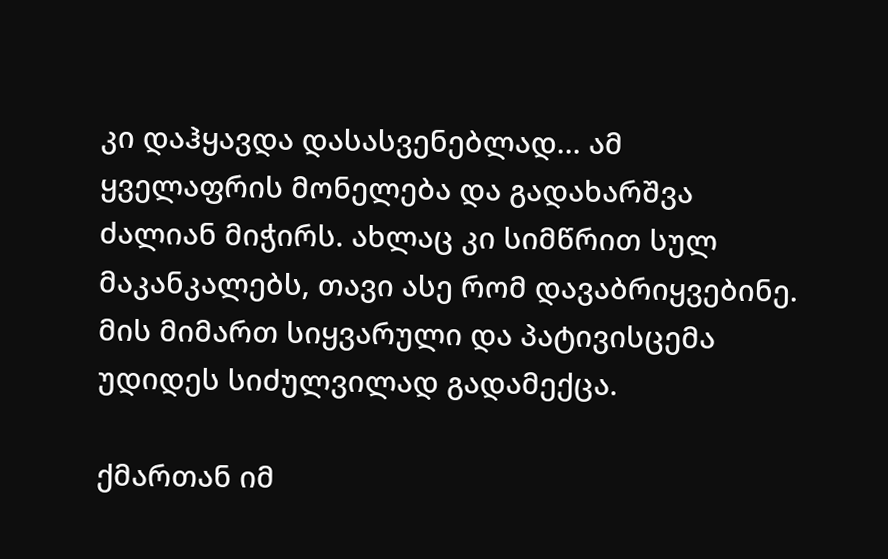კი დაჰყავდა დასასვენებლად... ამ ყველაფრის მონელება და გადახარშვა ძალიან მიჭირს. ახლაც კი სიმწრით სულ მაკანკალებს, თავი ასე რომ დავაბრიყვებინე. მის მიმართ სიყვარული და პატივისცემა უდიდეს სიძულვილად გადამექცა.

ქმართან იმ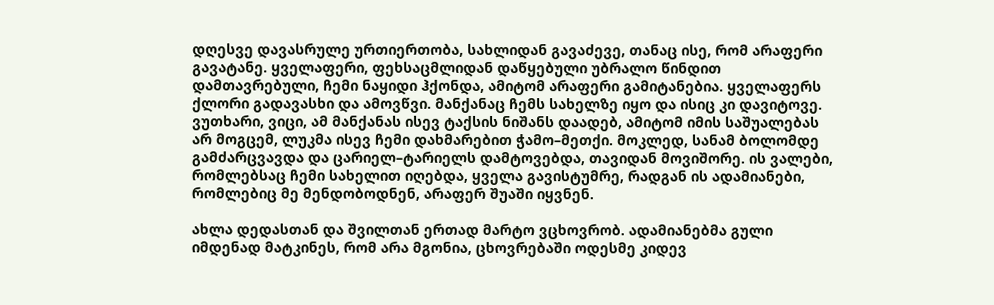დღესვე დავასრულე ურთიერთობა, სახლიდან გავაძევე, თანაც ისე, რომ არაფერი გავატანე. ყველაფერი, ფეხსაცმლიდან დაწყებული უბრალო წინდით დამთავრებული, ჩემი ნაყიდი ჰქონდა, ამიტომ არაფერი გამიტანებია. ყველაფერს ქლორი გადავასხი და ამოვწვი. მანქანაც ჩემს სახელზე იყო და ისიც კი დავიტოვე. ვუთხარი, ვიცი, ამ მანქანას ისევ ტაქსის ნიშანს დაადებ, ამიტომ იმის საშუალებას არ მოგცემ, ლუკმა ისევ ჩემი დახმარებით ჭამო–მეთქი. მოკლედ, სანამ ბოლომდე გამძარცვავდა და ცარიელ–ტარიელს დამტოვებდა, თავიდან მოვიშორე. ის ვალები, რომლებსაც ჩემი სახელით იღებდა, ყველა გავისტუმრე, რადგან ის ადამიანები, რომლებიც მე მენდობოდნენ, არაფერ შუაში იყვნენ.

ახლა დედასთან და შვილთან ერთად მარტო ვცხოვრობ. ადამიანებმა გული იმდენად მატკინეს, რომ არა მგონია, ცხოვრებაში ოდესმე კიდევ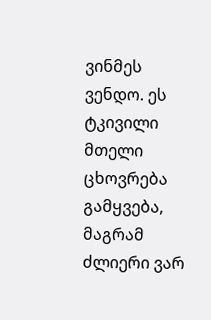ვინმეს ვენდო. ეს ტკივილი მთელი ცხოვრება გამყვება, მაგრამ ძლიერი ვარ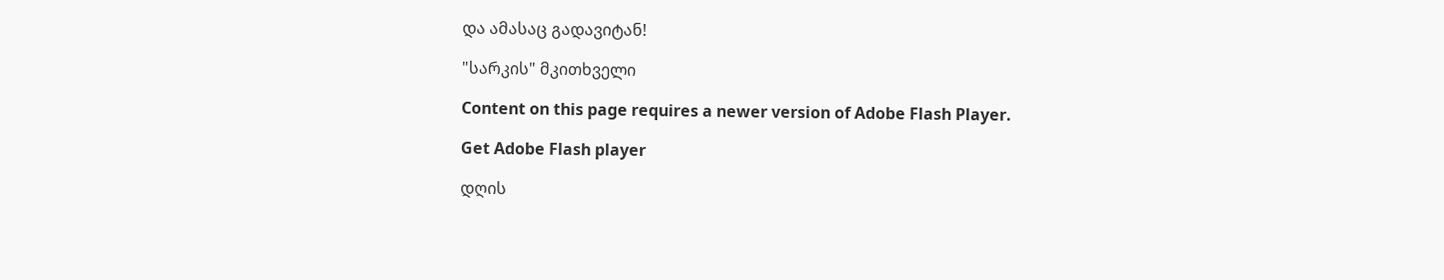და ამასაც გადავიტან!

"სარკის" მკითხველი

Content on this page requires a newer version of Adobe Flash Player.

Get Adobe Flash player

დღის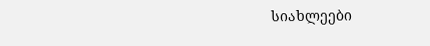სიახლეები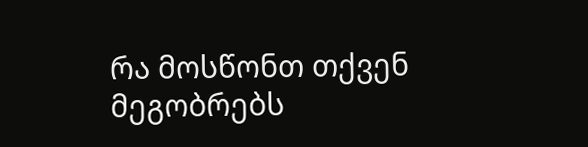რა მოსწონთ თქვენ მეგობრებს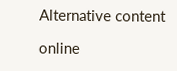Alternative content

online